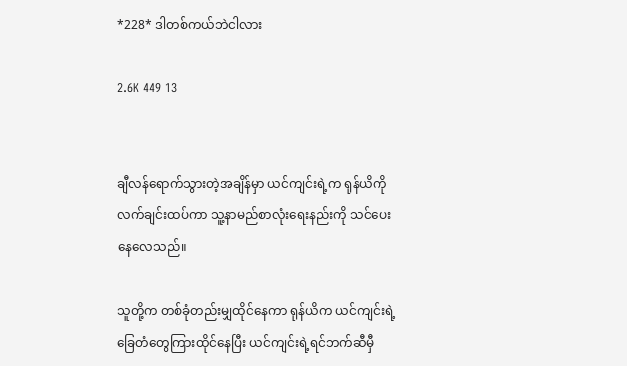*228* ဒါတစ်ကယ်ဘဲငါလား

2.6K 449 13


ချီလန်ရောက်သွားတဲ့အချိန်မှာ ယင်ကျင်းရဲ့က ရုန်ယိကိုလက်ချင်းထပ်ကာ သူ့နာမည်စာလုံးရေးနည်းကို သင်ပေးနေလေသည်။

သူတို့က တစ်ခုံတည်းမျှထိုင်နေကာ ရုန်ယိက ယင်ကျင်းရဲ့ ခြေတံတွေကြားထိုင်နေပြီး ယင်ကျင်းရဲ့ရင်ဘက်ဆီမှီ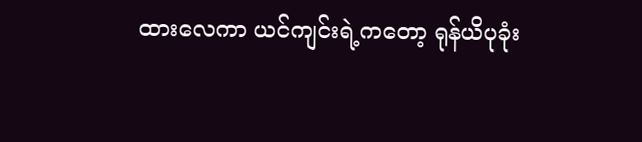ထားလေကာ ယင်ကျင်းရဲ့ကတော့ ရုန်ယိပုခုံး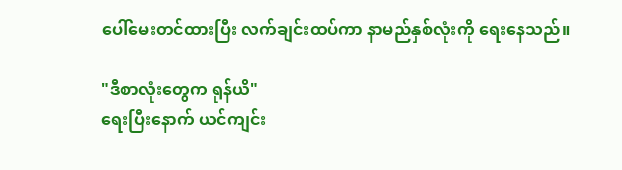ပေါ်မေးတင်ထားပြီး လက်ချင်းထပ်ကာ နာမည်နှစ်လုံးကို ရေးနေသည်။

"ဒီစာလုံးတွေက ရုန်ယိ"
ရေးပြီးနောက် ယင်ကျင်း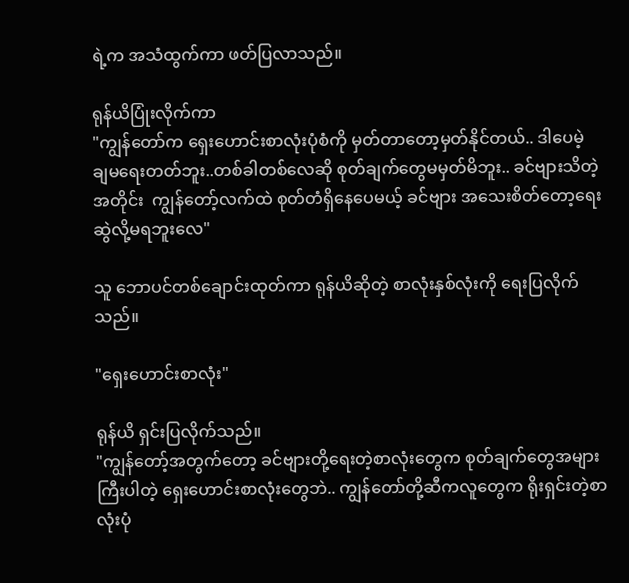ရဲ့က အသံထွက်ကာ ဖတ်ပြလာသည်။

ရုန်ယိပြုံးလိုက်ကာ
"ကျွန်တော်က ရှေးဟောင်းစာလုံးပုံစံကို မှတ်တာတော့မှတ်နိုင်တယ်.. ဒါပေမဲ့ ချမရေးတတ်ဘူး..တစ်ခါတစ်လေဆို စုတ်ချက်တွေမမှတ်မိဘူး.. ခင်ဗျားသိတဲ့အတိုင်း  ကျွန်တော့်လက်ထဲ စုတ်တံရှိနေပေမယ့် ခင်ဗျား အသေးစိတ်တော့ရေးဆွဲလို့မရဘူးလေ"

သူ ဘောပင်တစ်ချောင်းထုတ်ကာ ရုန်ယိဆိုတဲ့ စာလုံးနှစ်လုံးကို ရေးပြလိုက်သည်။

"ရှေးဟောင်းစာလုံး"

ရုန်ယိ ရှင်းပြလိုက်သည်။
"ကျွန်တော့်အတွက်တော့ ခင်ဗျားတို့ရေးတဲ့စာလုံးတွေက စုတ်ချက်တွေအများကြီးပါတဲ့ ရှေးဟောင်းစာလုံးတွေဘဲ.. ကျွန်တော်တို့ဆီကလူတွေက ရိုးရှင်းတဲ့စာလုံးပုံ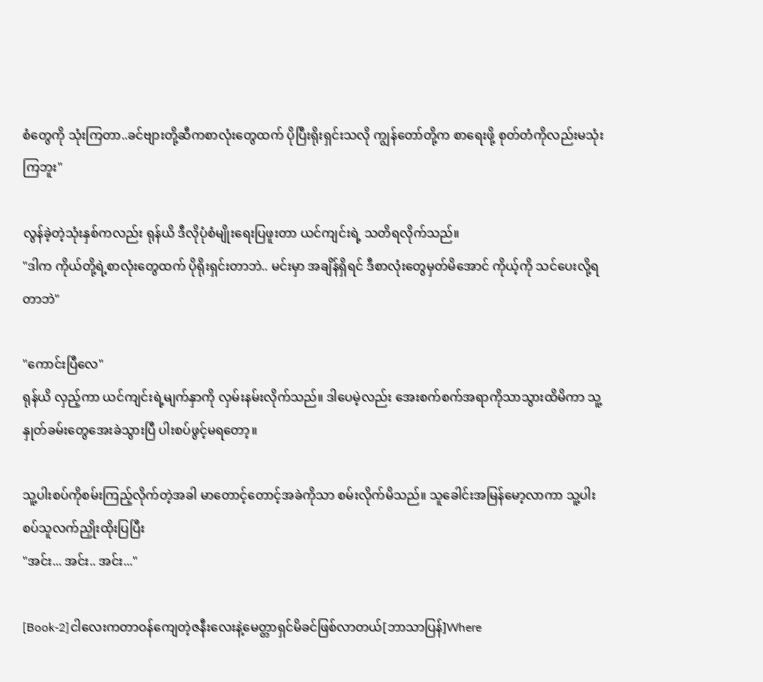စံတွေကို သုံးကြတာ..ခင်ဗျားတို့ဆီကစာလုံးတွေထက် ပိုပြီးရိုးရှင်းသလို ကျွန်တော်တို့က စာရေးဖို့ စုတ်တံကိုလည်းမသုံးကြဘူး"

လွန်ခဲ့တဲ့သုံးနှစ်ကလည်း ရုန်ယိ ဒီလိုပုံစံမျိုးရေးပြဖူးတာ ယင်ကျင်းရဲ့ သတိရလိုက်သည်။
"ဒါက ကိုယ်တို့ရဲ့စာလုံးတွေထက် ပိုရိုးရှင်းတာဘဲ.. မင်းမှာ အချိန်ရှိရင် ဒီစာလုံးတွေမှတ်မိအောင် ကိုယ့်ကို သင်ပေးလို့ရတာဘဲ"

"ကောင်းပြီလေ"
ရုန်ယိ လှည့်ကာ ယင်ကျင်းရဲ့မျက်နှာကို လှမ်းနမ်းလိုက်သည်။ ဒါပေမဲ့လည်း အေးစက်စက်အရာကိုသာသွားထိမိကာ သူ့နှုတ်ခမ်းတွေအေးခဲသွားပြီ ပါးစပ်ဖွင့်မရတော့။

သူ့ပါးစပ်ကိုစမ်းကြည့်လိုက်တဲ့အခါ မာတောင့်တောင့်အခဲကိုသာ စမ်းလိုက်မိသည်။ သူခေါင်းအမြန်မော့လာကာ သူ့ပါးစပ်သူလက်ညှိုးထိုးပြပြီး
"အင်း... အင်း.. အင်း..."

[Book-2]ငါလေးကတာဝန်ကျေတဲ့ဇနီးလေးနဲ့မေတ္တာရှင်မိခင်ဖြစ်လာတယ်[ဘာသာပြန်]Where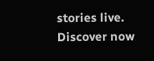stories live. Discover now